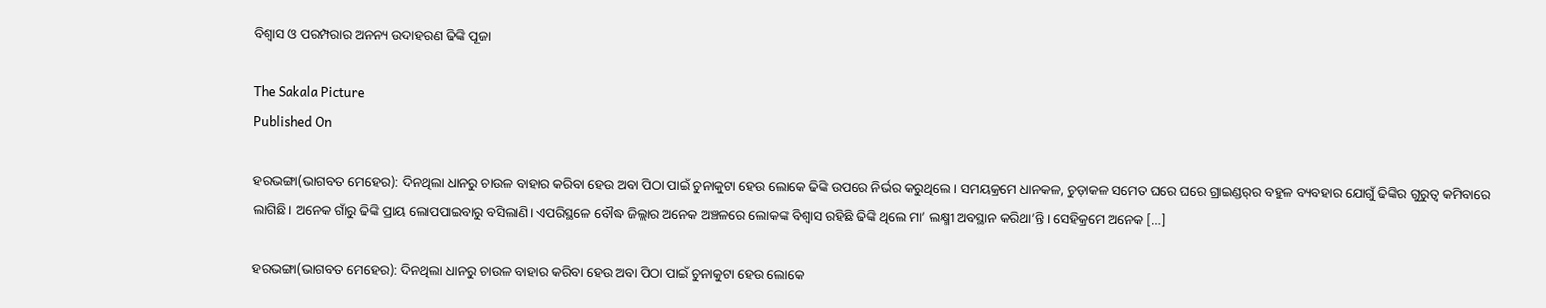ବିଶ୍ୱାସ ଓ ପରମ୍ପରାର ଅନନ୍ୟ ଉଦାହରଣ ଢିଙ୍କି ପୂଜା

The Sakala Picture
Published On

ହରଭଙ୍ଗା(ଭାଗବତ ମେହେର): ଦିନଥିଲା ଧାନରୁ ଚାଉଳ ବାହାର କରିବା ହେଉ ଅବା ପିଠା ପାଇଁ ଚୁନାକୁଟା ହେଉ ଲୋକେ ଢିଙ୍କି ଉପରେ ନିର୍ଭର କରୁଥିଲେ। ସମୟକ୍ରମେ ଧାନକଳ, ଚୁଡ଼ାକଳ ସମେତ ଘରେ ଘରେ ଗ୍ରାଇଣ୍ଡର୍‌ର ବହୁଳ ବ୍ୟବହାର ଯୋଗୁଁ ଢିଙ୍କିର ଗୁରୁତ୍ୱ କମିବାରେ ଲାଗିଛି। ଅନେକ ଗାଁରୁ ଢିଙ୍କି ପ୍ରାୟ ଲୋପପାଇବାରୁ ବସିଲାଣି। ଏପରିସ୍ଥଳେ ବୌଦ୍ଧ ଜିଲ୍ଲାର ଅନେକ ଅଞ୍ଚଳରେ ଲୋକଙ୍କ ବିଶ୍ୱାସ ରହିଛି ଢିଙ୍କି ଥିଲେ ମା’ ଲକ୍ଷ୍ମୀ ଅବସ୍ଥାନ କରିଥା’ନ୍ତି। ସେହିକ୍ରମେ ଅନେକ […]

ହରଭଙ୍ଗା(ଭାଗବତ ମେହେର): ଦିନଥିଲା ଧାନରୁ ଚାଉଳ ବାହାର କରିବା ହେଉ ଅବା ପିଠା ପାଇଁ ଚୁନାକୁଟା ହେଉ ଲୋକେ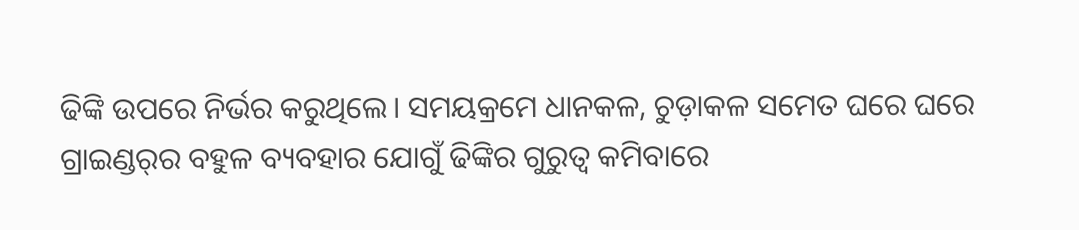ଢିଙ୍କି ଉପରେ ନିର୍ଭର କରୁଥିଲେ। ସମୟକ୍ରମେ ଧାନକଳ, ଚୁଡ଼ାକଳ ସମେତ ଘରେ ଘରେ ଗ୍ରାଇଣ୍ଡର୍‌ର ବହୁଳ ବ୍ୟବହାର ଯୋଗୁଁ ଢିଙ୍କିର ଗୁରୁତ୍ୱ କମିବାରେ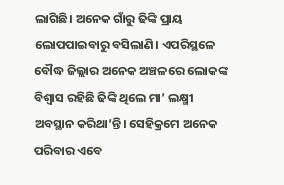ଲାଗିଛି। ଅନେକ ଗାଁରୁ ଢିଙ୍କି ପ୍ରାୟ ଲୋପପାଇବାରୁ ବସିଲାଣି। ଏପରିସ୍ଥଳେ ବୌଦ୍ଧ ଜିଲ୍ଲାର ଅନେକ ଅଞ୍ଚଳରେ ଲୋକଙ୍କ ବିଶ୍ୱାସ ରହିଛି ଢିଙ୍କି ଥିଲେ ମା’ ଲକ୍ଷ୍ମୀ ଅବସ୍ଥାନ କରିଥା’ନ୍ତି। ସେହିକ୍ରମେ ଅନେକ ପରିବାର ଏବେ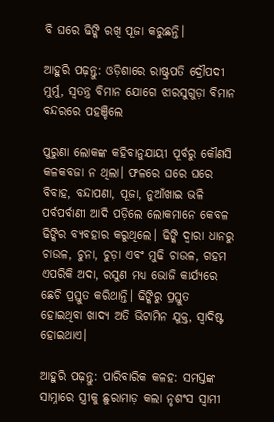ବି ଘରେ ଢିଙ୍କି ରଖି ପୂଜା କରୁଛନ୍ତି।

ଆହୁରି ପଢ଼ନ୍ତୁ: ଓଡ଼ିଶାରେ ରାଷ୍ଟ୍ରପତି ଦ୍ରୌପଦୀ ମୁର୍ମୁ, ସ୍ବତନ୍ତ୍ର ବିମାନ ଯୋଗେ ଝାରସୁଗୁଡ଼ା ବିମାନ ବନ୍ଦରରେ ପହଞ୍ଚିଲେ

ପୁରୁଣା ଲୋକଙ୍କ କହିବାନୁଯାୟୀ ପୂର୍ବରୁ କୌଣସି କଳକବଜା ନ ଥିଲା। ଫଳରେ ଘରେ ଘରେ ବିବାହ, ବନ୍ଦାପଣା, ପୂଜା, ନୁଆଁଖାଇ ଭଳି ପର୍ବପର୍ବାଣୀ ଆଦି ପଡ଼ିଲେ ଲୋକମାନେ କେବଳ ଢିଙ୍କିର ବ୍ୟବହାର କରୁଥିଲେ। ଢିଙ୍କି ଦ୍ୱାରା ଧାନରୁ ଚାଉଳ, ଚୁନା, ଚୁଡ଼ା ଏବଂ ମୁଢି ଚାଉଳ, ଗହମ ଏପରିକି ଅଦା, ରସୁଣ ମଧ୍ୟ ଭୋଜି କାର୍ଯ୍ୟରେ ଛେଚି ପ୍ରସ୍ତୁତ କରିଥାନ୍ତି। ଢିଙ୍କିରୁ ପ୍ରସ୍ତୁତ ହୋଇଥିବା ଖାଦ୍ୟ ଅତି ଭିଟାମିନ ଯୁକ୍ତ, ସ୍ୱାଦିଷ୍ଟ ହୋଇଥାଏ।

ଆହୁରି ପଢ଼ନ୍ତୁ: ପାରିବାରିକ କଳହ: ସମସ୍ତଙ୍କ ସାମ୍ନାରେ ସ୍ତ୍ରୀକୁ ଛୁରାମାଡ଼ କଲା ନୃଶଂସ ସ୍ୱାମୀ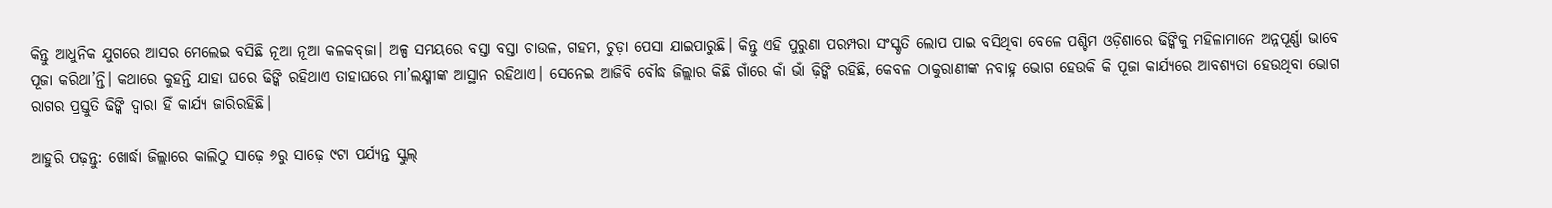କିନ୍ତୁ ଆଧୁନିକ ଯୁଗରେ ଆସର ମେଲେଇ ବସିଛି ନୂଆ ନୂଆ କଳକବ୍‌ଜା। ଅଳ୍ପ ସମୟରେ ବସ୍ତା ବସ୍ତା ଚାଉଳ, ଗହମ, ଚୁଡ଼ା ପେସା ଯାଇପାରୁଛି। କିନ୍ତୁ ଏହି ପୁରୁଣା ପରମ୍ପରା ସଂସ୍କୃତି ଲୋପ ପାଇ ବସିଥିବା ବେଳେ ପଶ୍ଚିମ ଓଡ଼ିଶାରେ ଢିଙ୍କିକୁ ମହିଳାମାନେ ଅନ୍ନପୂର୍ଣ୍ଣା ଭାବେ ପୂଜା କରିଥା’ନ୍ତି। କଥାରେ କୁହନ୍ତି ଯାହା ଘରେ ଢିଙ୍କି ରହିଥାଏ ତାହାଘରେ ମା’ଲକ୍ଷ୍ମୀଙ୍କ ଆସ୍ଥାନ ରହିଥାଏ। ସେନେଇ ଆଜିବି ବୌଦ୍ଧ ଜିଲ୍ଲାର କିଛି ଗାଁରେ କାଁ ଭାଁ ଢ଼ିଙ୍କି ରହିଛି, କେବଳ ଠାକୁରାଣୀଙ୍କ ନବାହ୍ନ ଭୋଗ ହେଉକି କି ପୂଜା କାର୍ଯ୍ୟରେ ଆବଶ୍ୟତା ହେଉଥିବା ଭୋଗ ରାଗର ପ୍ରସ୍ତୁତି ଢିଙ୍କି ଦ୍ୱାରା ହିଁ କାର୍ଯ୍ୟ ଜାରିରହିଛି।

ଆହୁରି ପଢ଼ନ୍ତୁ: ଖୋର୍ଦ୍ଧା ଜିଲ୍ଲାରେ କାଲିଠୁ ସାଢ଼େ ୬ରୁ ସାଢ଼େ ୯ଟା ପର୍ଯ୍ୟନ୍ତ ସ୍କୁଲ୍‌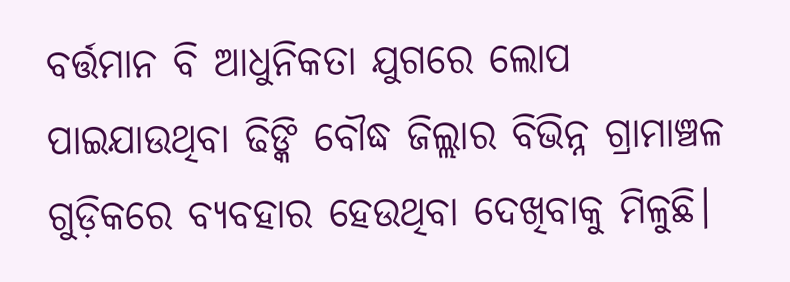ବର୍ତ୍ତମାନ ବି ଆଧୁନିକତା ଯୁଗରେ ଲୋପ ପାଇଯାଉଥିବା ଢିଙ୍କି ବୌଦ୍ଧ ଜିଲ୍ଲାର ବିଭିନ୍ନ ଗ୍ରାମାଞ୍ଚଳ ଗୁଡ଼ିକରେ ବ୍ୟବହାର ହେଉଥିବା ଦେଖିବାକୁ ମିଳୁଛି।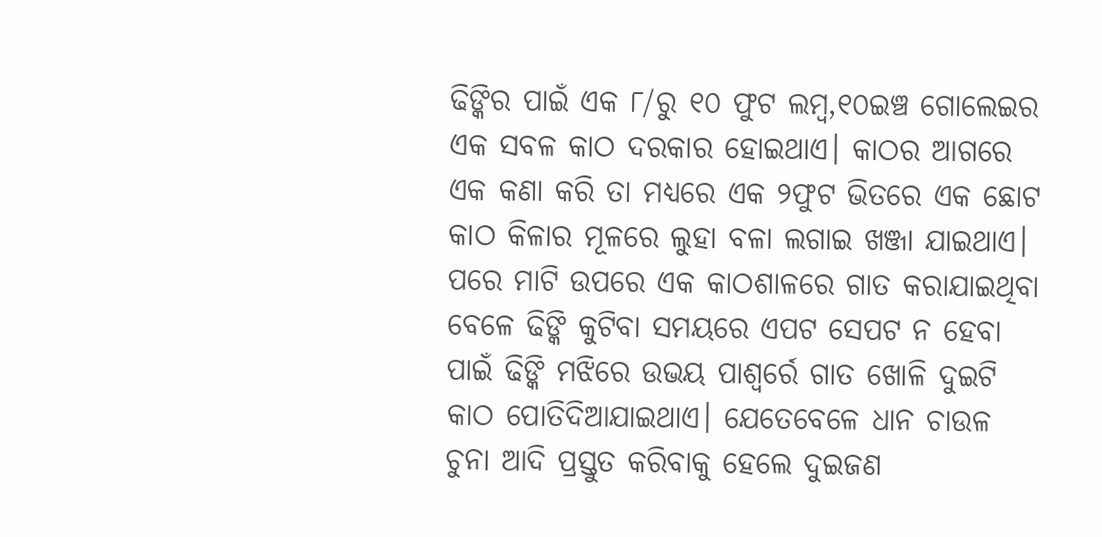ଢିଙ୍କିର ପାଇଁ ଏକ ୮/ରୁ ୧୦ ଫୁଟ ଲମ୍ୱ,୧୦ଇଞ୍ଚ ଗୋଲେଇର ଏକ ସବଳ କାଠ ଦରକାର ହୋଇଥାଏ। କାଠର ଆଗରେ ଏକ କଣା କରି ତା ମଧ୍ୟରେ ଏକ ୨ଫୁଟ ଭିତରେ ଏକ ଛୋଟ କାଠ କିଳାର ମୂଳରେ ଲୁହା ବଳା ଲଗାଇ ଖଞ୍ଜା ଯାଇଥାଏ। ପରେ ମାଟି ଉପରେ ଏକ କାଠଶାଳରେ ଗାତ କରାଯାଇଥିବା ବେଳେ ଢିଙ୍କି କୁଟିବା ସମୟରେ ଏପଟ ସେପଟ ନ ହେବା ପାଇଁ ଢିଙ୍କି ମଝିରେ ଉଭୟ ପାଶ୍ୱର୍ରେ ଗାତ ଖୋଳି ଦୁଇଟି କାଠ ପୋତିଦିଆଯାଇଥାଏ। ଯେତେବେଳେ ଧାନ ଚାଉଳ ଚୁନା ଆଦି ପ୍ରସ୍ତୁତ କରିବାକୁ ହେଲେ ଦୁଇଜଣ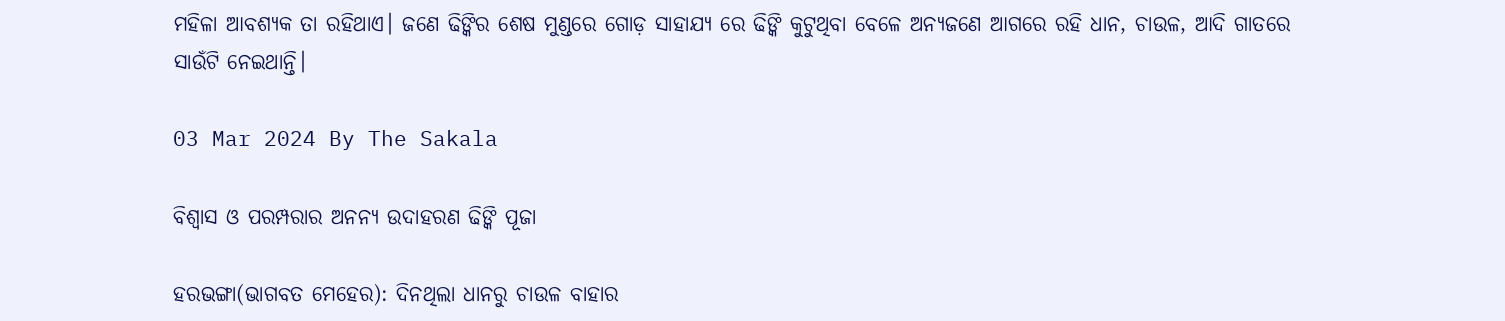ମହିଳା ଆବଶ୍ୟକ ତା ରହିଥାଏ। ଜଣେ ଢିଙ୍କିର ଶେଷ ମୁଣ୍ଡରେ ଗୋଡ଼ ସାହାଯ୍ୟ ରେ ଢିଙ୍କି କୁଟୁଥିବା ବେଳେ ଅନ୍ୟଜଣେ ଆଗରେ ରହି ଧାନ, ଚାଉଳ, ଆଦି ଗାତରେ ସାଉଁଟି ନେଇଥାନ୍ତି।

03 Mar 2024 By The Sakala

ବିଶ୍ୱାସ ଓ ପରମ୍ପରାର ଅନନ୍ୟ ଉଦାହରଣ ଢିଙ୍କି ପୂଜା

ହରଭଙ୍ଗା(ଭାଗବତ ମେହେର): ଦିନଥିଲା ଧାନରୁ ଚାଉଳ ବାହାର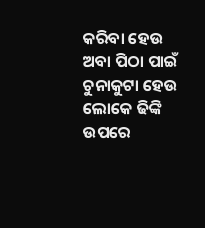କରିବା ହେଉ ଅବା ପିଠା ପାଇଁ ଚୁନାକୁଟା ହେଉ ଲୋକେ ଢିଙ୍କି ଉପରେ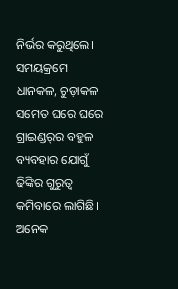ନିର୍ଭର କରୁଥିଲେ। ସମୟକ୍ରମେ ଧାନକଳ, ଚୁଡ଼ାକଳ ସମେତ ଘରେ ଘରେ ଗ୍ରାଇଣ୍ଡର୍‌ର ବହୁଳ ବ୍ୟବହାର ଯୋଗୁଁ ଢିଙ୍କିର ଗୁରୁତ୍ୱ କମିବାରେ ଲାଗିଛି। ଅନେକ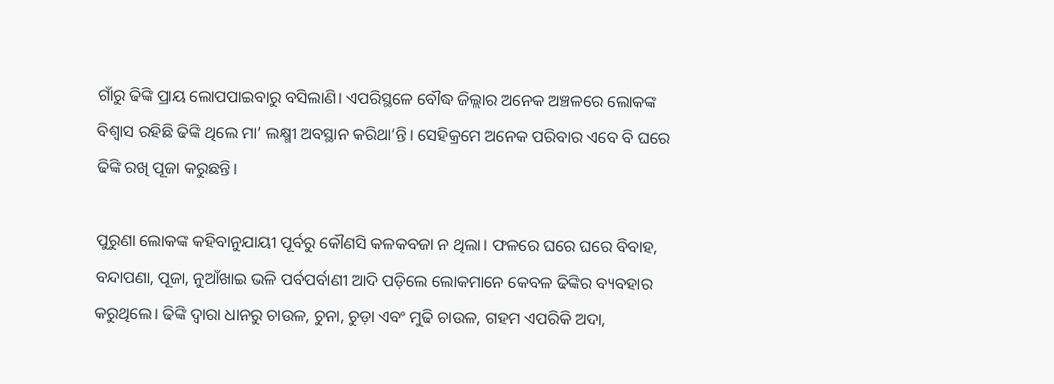ଗାଁରୁ ଢିଙ୍କି ପ୍ରାୟ ଲୋପପାଇବାରୁ ବସିଲାଣି। ଏପରିସ୍ଥଳେ ବୌଦ୍ଧ ଜିଲ୍ଲାର ଅନେକ ଅଞ୍ଚଳରେ ଲୋକଙ୍କ ବିଶ୍ୱାସ ରହିଛି ଢିଙ୍କି ଥିଲେ ମା’ ଲକ୍ଷ୍ମୀ ଅବସ୍ଥାନ କରିଥା’ନ୍ତି। ସେହିକ୍ରମେ ଅନେକ ପରିବାର ଏବେ ବି ଘରେ ଢିଙ୍କି ରଖି ପୂଜା କରୁଛନ୍ତି।

ପୁରୁଣା ଲୋକଙ୍କ କହିବାନୁଯାୟୀ ପୂର୍ବରୁ କୌଣସି କଳକବଜା ନ ଥିଲା। ଫଳରେ ଘରେ ଘରେ ବିବାହ, ବନ୍ଦାପଣା, ପୂଜା, ନୁଆଁଖାଇ ଭଳି ପର୍ବପର୍ବାଣୀ ଆଦି ପଡ଼ିଲେ ଲୋକମାନେ କେବଳ ଢିଙ୍କିର ବ୍ୟବହାର କରୁଥିଲେ। ଢିଙ୍କି ଦ୍ୱାରା ଧାନରୁ ଚାଉଳ, ଚୁନା, ଚୁଡ଼ା ଏବଂ ମୁଢି ଚାଉଳ, ଗହମ ଏପରିକି ଅଦା,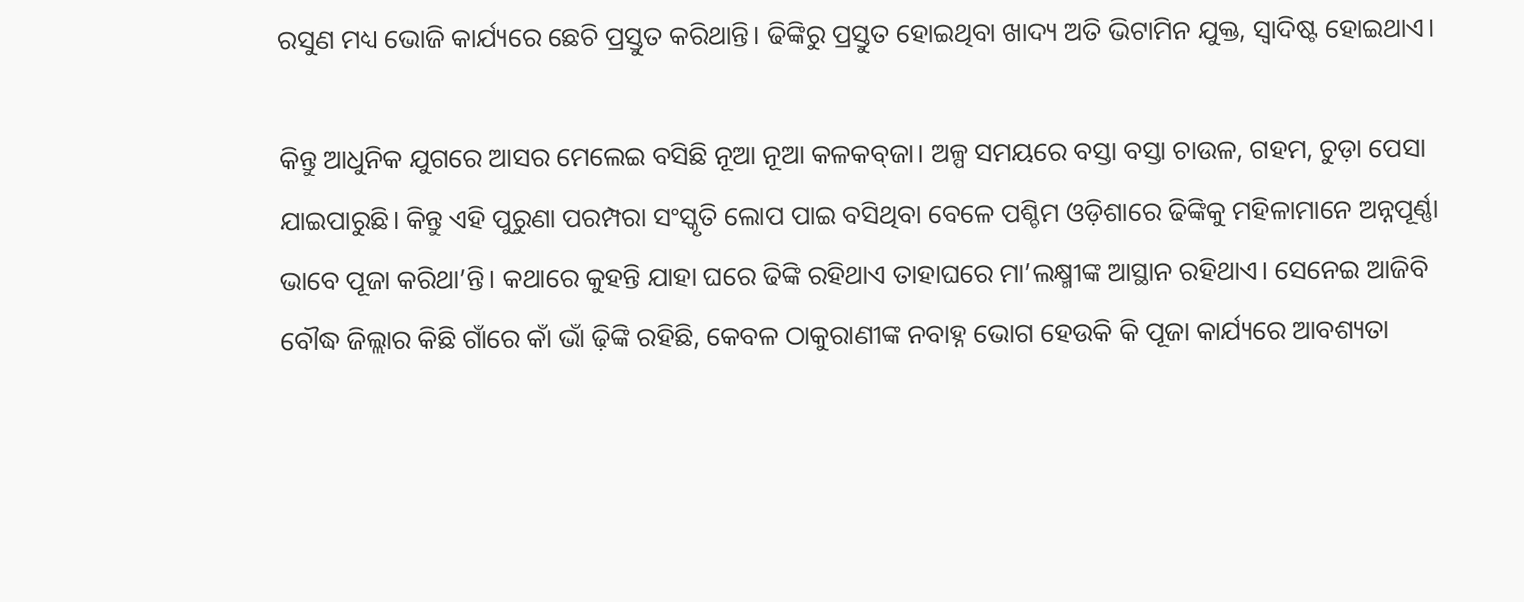ରସୁଣ ମଧ୍ୟ ଭୋଜି କାର୍ଯ୍ୟରେ ଛେଚି ପ୍ରସ୍ତୁତ କରିଥାନ୍ତି। ଢିଙ୍କିରୁ ପ୍ରସ୍ତୁତ ହୋଇଥିବା ଖାଦ୍ୟ ଅତି ଭିଟାମିନ ଯୁକ୍ତ, ସ୍ୱାଦିଷ୍ଟ ହୋଇଥାଏ।

କିନ୍ତୁ ଆଧୁନିକ ଯୁଗରେ ଆସର ମେଲେଇ ବସିଛି ନୂଆ ନୂଆ କଳକବ୍‌ଜା। ଅଳ୍ପ ସମୟରେ ବସ୍ତା ବସ୍ତା ଚାଉଳ, ଗହମ, ଚୁଡ଼ା ପେସା ଯାଇପାରୁଛି। କିନ୍ତୁ ଏହି ପୁରୁଣା ପରମ୍ପରା ସଂସ୍କୃତି ଲୋପ ପାଇ ବସିଥିବା ବେଳେ ପଶ୍ଚିମ ଓଡ଼ିଶାରେ ଢିଙ୍କିକୁ ମହିଳାମାନେ ଅନ୍ନପୂର୍ଣ୍ଣା ଭାବେ ପୂଜା କରିଥା’ନ୍ତି। କଥାରେ କୁହନ୍ତି ଯାହା ଘରେ ଢିଙ୍କି ରହିଥାଏ ତାହାଘରେ ମା’ଲକ୍ଷ୍ମୀଙ୍କ ଆସ୍ଥାନ ରହିଥାଏ। ସେନେଇ ଆଜିବି ବୌଦ୍ଧ ଜିଲ୍ଲାର କିଛି ଗାଁରେ କାଁ ଭାଁ ଢ଼ିଙ୍କି ରହିଛି, କେବଳ ଠାକୁରାଣୀଙ୍କ ନବାହ୍ନ ଭୋଗ ହେଉକି କି ପୂଜା କାର୍ଯ୍ୟରେ ଆବଶ୍ୟତା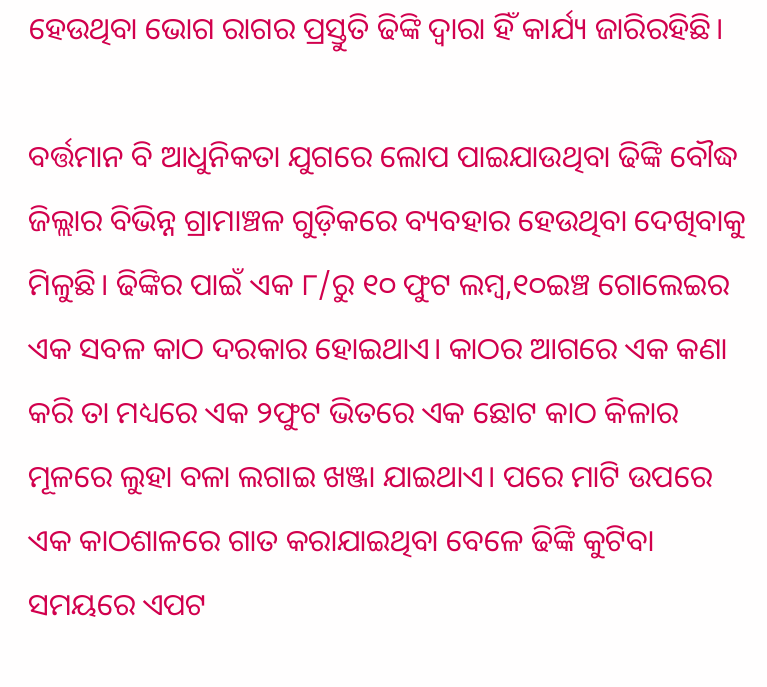ହେଉଥିବା ଭୋଗ ରାଗର ପ୍ରସ୍ତୁତି ଢିଙ୍କି ଦ୍ୱାରା ହିଁ କାର୍ଯ୍ୟ ଜାରିରହିଛି।

ବର୍ତ୍ତମାନ ବି ଆଧୁନିକତା ଯୁଗରେ ଲୋପ ପାଇଯାଉଥିବା ଢିଙ୍କି ବୌଦ୍ଧ ଜିଲ୍ଲାର ବିଭିନ୍ନ ଗ୍ରାମାଞ୍ଚଳ ଗୁଡ଼ିକରେ ବ୍ୟବହାର ହେଉଥିବା ଦେଖିବାକୁ ମିଳୁଛି। ଢିଙ୍କିର ପାଇଁ ଏକ ୮/ରୁ ୧୦ ଫୁଟ ଲମ୍ୱ,୧୦ଇଞ୍ଚ ଗୋଲେଇର ଏକ ସବଳ କାଠ ଦରକାର ହୋଇଥାଏ। କାଠର ଆଗରେ ଏକ କଣା କରି ତା ମଧ୍ୟରେ ଏକ ୨ଫୁଟ ଭିତରେ ଏକ ଛୋଟ କାଠ କିଳାର ମୂଳରେ ଲୁହା ବଳା ଲଗାଇ ଖଞ୍ଜା ଯାଇଥାଏ। ପରେ ମାଟି ଉପରେ ଏକ କାଠଶାଳରେ ଗାତ କରାଯାଇଥିବା ବେଳେ ଢିଙ୍କି କୁଟିବା ସମୟରେ ଏପଟ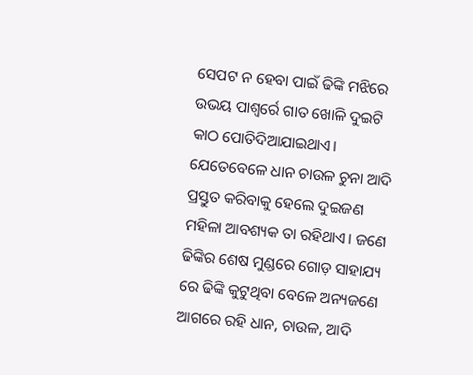ସେପଟ ନ ହେବା ପାଇଁ ଢିଙ୍କି ମଝିରେ ଉଭୟ ପାଶ୍ୱର୍ରେ ଗାତ ଖୋଳି ଦୁଇଟି କାଠ ପୋତିଦିଆଯାଇଥାଏ। ଯେତେବେଳେ ଧାନ ଚାଉଳ ଚୁନା ଆଦି ପ୍ରସ୍ତୁତ କରିବାକୁ ହେଲେ ଦୁଇଜଣ ମହିଳା ଆବଶ୍ୟକ ତା ରହିଥାଏ। ଜଣେ ଢିଙ୍କିର ଶେଷ ମୁଣ୍ଡରେ ଗୋଡ଼ ସାହାଯ୍ୟ ରେ ଢିଙ୍କି କୁଟୁଥିବା ବେଳେ ଅନ୍ୟଜଣେ ଆଗରେ ରହି ଧାନ, ଚାଉଳ, ଆଦି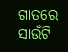ଗାତରେ ସାଉଁଟି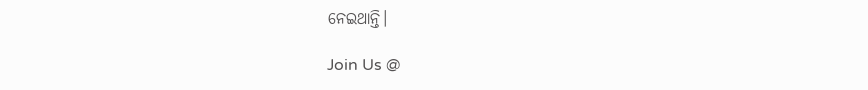ନେଇଥାନ୍ତି।

Join Us @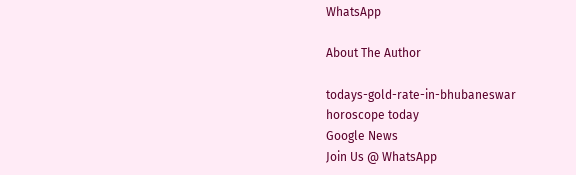WhatsApp

About The Author

todays-gold-rate-in-bhubaneswar
horoscope today
Google News
Join Us @ WhatsApp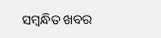ସମ୍ବନ୍ଧିତ ଖବର